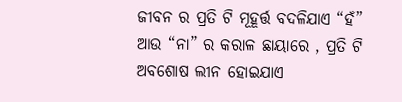ଜୀବନ ର ପ୍ରତି ଟି ମୂହୂର୍ତ୍ତ ବଦଳିଯାଏ “ହଁ” ଆଉ “ନା” ର କରାଳ ଛାୟାରେ , ପ୍ରତି ଟି ଅବଶୋଷ ଲୀନ ହୋଇଯାଏ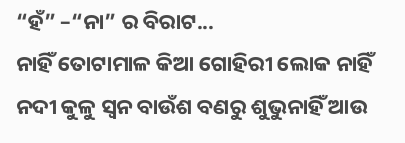“ହଁ” –“ନା” ର ବିରାଟ...
ନାହିଁ ତୋଟାମାଳ କିଆ ଗୋହିରୀ ଲୋକ ନାହିଁ ନଦୀ କୁଳୁ ସ୍ୱନ ବାଉଁଶ ବଣରୁ ଶୁଭୁନାହିଁ ଆଉ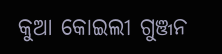କୁଆ କୋଇଲୀ ଗୁଞ୍ଜନ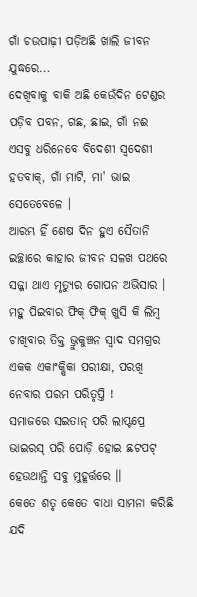ଗାଁ ଚଉପାଢ଼ୀ ପଡ଼ିଅଛି ଖାଲି ଜୀବନ ଯୁଦ୍ଧରେ...
ଦେଖିବାକୁ ବାକି ଅଛି କେଉଁଦିନ ଟେଣ୍ଡର ପଡ଼ିବ ପବନ, ଗଛ, ଛାଇ, ଗାଁ ନଈ ଏସବୁ ଧରିନେବେ ବିଦେଶୀ ସ୍ୱଦେଶୀ ହତବାକ୍, ଗାଁ ମାଟି, ମା' ଭାଇ ସେତେବେଳେ ।
ଆରମ୍ଭ ହିଁ ଶେଷ ଦିନ ହୁଏ ସୈତାନି ଇଚ୍ଛାରେ କାହାର ଜୀବନ ସଳଖ ପଥରେ ସଜ୍ଜା ଥାଏ ମୃତ୍ୟୁର ଗୋପନ ଅଭିସାର ।
ମହୁ ପିଇବାର ଫିକ୍ ଫିକ୍ ଖୁସି କି ଲିମ୍ୱ ଚାଖିବାର ତିକ୍ତ ଭ୍ରୁକୁଞ୍ଚନ ସ୍ୱାଦ ସମଗ୍ରର ଏକକ ଏକାଂକ୍ଷିକା ପରୀକ୍ଷା, ପରଖି ନେବାର ପରମ ପରିତୃପ୍ତି !
ସମାଜରେ ସଇତାନ୍ ପରି ଲାପ୍ଟପ୍ରେ ଭାଇରସ୍ ପରି ପୋଡ଼ି ହୋଇ ଛଟପଟ୍ ହେଉଥାନ୍ତି ସବୁ ମୁହୂର୍ତ୍ତରେ ।।
କେତେ ଶତୃ କେତେ ବାଧା ସାମନା କରିଛି ଯଦି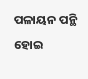ପଳାୟନ ପନ୍ଥି ହୋଇ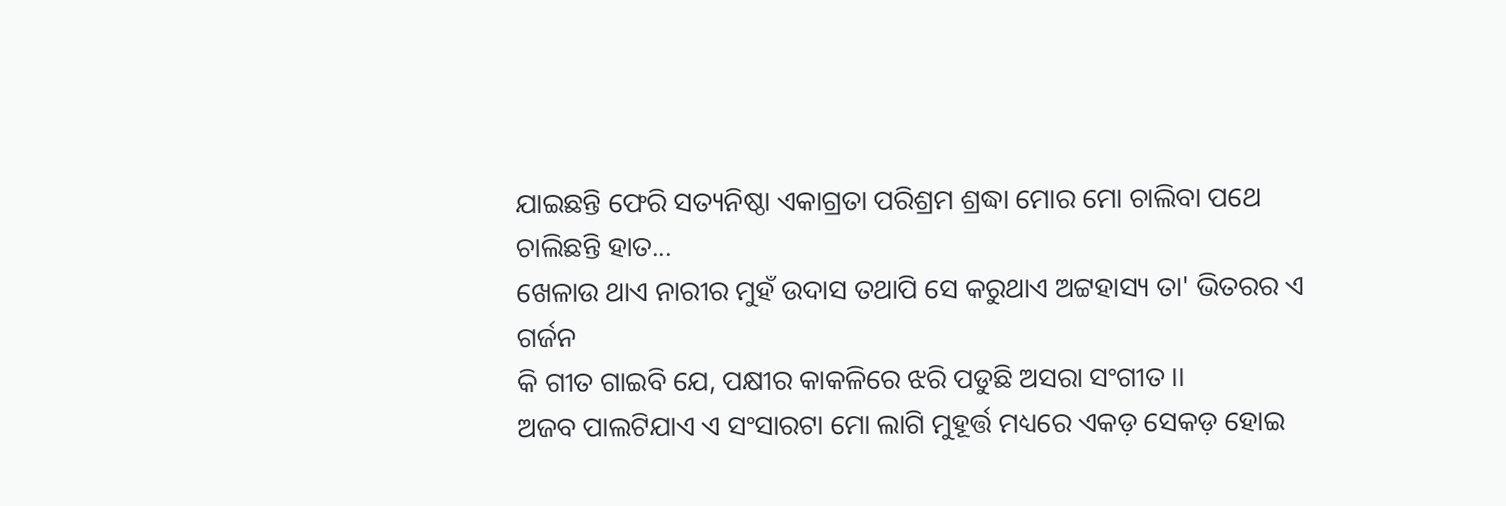ଯାଇଛନ୍ତି ଫେରି ସତ୍ୟନିଷ୍ଠା ଏକାଗ୍ରତା ପରିଶ୍ରମ ଶ୍ରଦ୍ଧା ମୋର ମୋ ଚାଲିବା ପଥେ ଚାଲିଛନ୍ତି ହାତ...
ଖେଳାଉ ଥାଏ ନାରୀର ମୁହଁ ଉଦାସ ତଥାପି ସେ କରୁଥାଏ ଅଟ୍ଟହାସ୍ୟ ତା' ଭିତରର ଏ ଗର୍ଜନ
କି ଗୀତ ଗାଇବି ଯେ, ପକ୍ଷୀର କାକଳିରେ ଝରି ପଡୁଛି ଅସରା ସଂଗୀତ ।।
ଅଜବ ପାଲଟିଯାଏ ଏ ସଂସାରଟା ମୋ ଲାଗି ମୁହୂର୍ତ୍ତ ମଧ୍ୟରେ ଏକଡ଼ ସେକଡ଼ ହୋଇ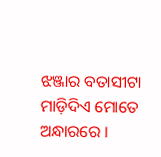ଝଞ୍ଜାର ବତାସୀଟା ମାଡ଼ିଦିଏ ମୋତେ ଅନ୍ଧାରରେ ।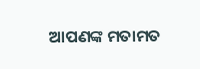ଆପଣଙ୍କ ମତାମତ